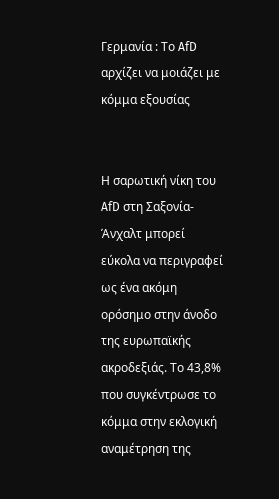Γερμανία : Το AfD αρχίζει να μοιάζει με κόμμα εξουσίας


Η σαρωτική νίκη του AfD στη Σαξονία-Άνχαλτ μπορεί εύκολα να περιγραφεί ως ένα ακόμη ορόσημο στην άνοδο της ευρωπαϊκής ακροδεξιάς. Το 43,8% που συγκέντρωσε το κόμμα στην εκλογική αναμέτρηση της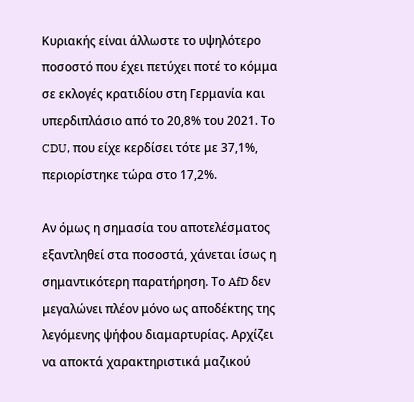Κυριακής είναι άλλωστε το υψηλότερο ποσοστό που έχει πετύχει ποτέ το κόμμα σε εκλογές κρατιδίου στη Γερμανία και υπερδιπλάσιο από το 20,8% του 2021. Το CDU, που είχε κερδίσει τότε με 37,1%, περιορίστηκε τώρα στο 17,2%.

Αν όμως η σημασία του αποτελέσματος εξαντληθεί στα ποσοστά, χάνεται ίσως η σημαντικότερη παρατήρηση. Το AfD δεν μεγαλώνει πλέον μόνο ως αποδέκτης της λεγόμενης ψήφου διαμαρτυρίας. Αρχίζει να αποκτά χαρακτηριστικά μαζικού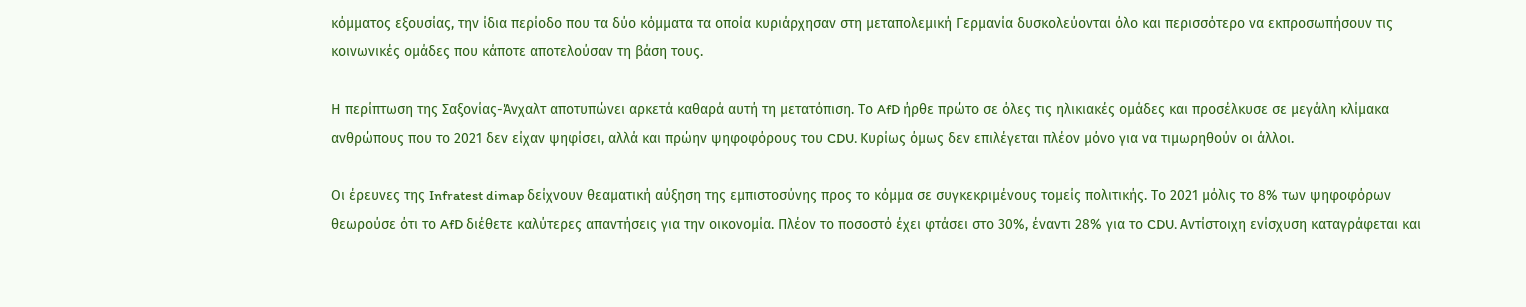κόμματος εξουσίας, την ίδια περίοδο που τα δύο κόμματα τα οποία κυριάρχησαν στη μεταπολεμική Γερμανία δυσκολεύονται όλο και περισσότερο να εκπροσωπήσουν τις κοινωνικές ομάδες που κάποτε αποτελούσαν τη βάση τους.

Η περίπτωση της Σαξονίας-Άνχαλτ αποτυπώνει αρκετά καθαρά αυτή τη μετατόπιση. Το AfD ήρθε πρώτο σε όλες τις ηλικιακές ομάδες και προσέλκυσε σε μεγάλη κλίμακα ανθρώπους που το 2021 δεν είχαν ψηφίσει, αλλά και πρώην ψηφοφόρους του CDU. Κυρίως όμως δεν επιλέγεται πλέον μόνο για να τιμωρηθούν οι άλλοι.

Οι έρευνες της Infratest dimap δείχνουν θεαματική αύξηση της εμπιστοσύνης προς το κόμμα σε συγκεκριμένους τομείς πολιτικής. Το 2021 μόλις το 8% των ψηφοφόρων θεωρούσε ότι το AfD διέθετε καλύτερες απαντήσεις για την οικονομία. Πλέον το ποσοστό έχει φτάσει στο 30%, έναντι 28% για το CDU. Αντίστοιχη ενίσχυση καταγράφεται και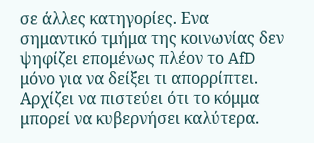σε άλλες κατηγορίες. Ενα σημαντικό τμήμα της κοινωνίας δεν ψηφίζει επομένως πλέον το AfD μόνο για να δείξει τι απορρίπτει. Αρχίζει να πιστεύει ότι το κόμμα μπορεί να κυβερνήσει καλύτερα.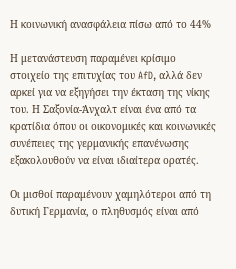Η κοινωνική ανασφάλεια πίσω από το 44%

Η μετανάστευση παραμένει κρίσιμο στοιχείο της επιτυχίας του AfD, αλλά δεν αρκεί για να εξηγήσει την έκταση της νίκης του. Η Σαξονία-Άνχαλτ είναι ένα από τα κρατίδια όπου οι οικονομικές και κοινωνικές συνέπειες της γερμανικής επανένωσης εξακολουθούν να είναι ιδιαίτερα ορατές.

Οι μισθοί παραμένουν χαμηλότεροι από τη δυτική Γερμανία, ο πληθυσμός είναι από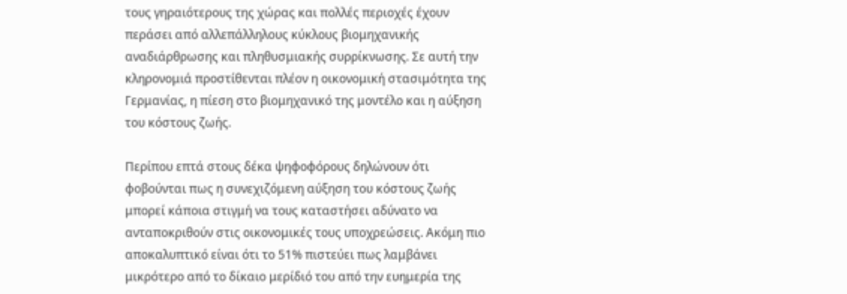τους γηραιότερους της χώρας και πολλές περιοχές έχουν περάσει από αλλεπάλληλους κύκλους βιομηχανικής αναδιάρθρωσης και πληθυσμιακής συρρίκνωσης. Σε αυτή την κληρονομιά προστίθενται πλέον η οικονομική στασιμότητα της Γερμανίας, η πίεση στο βιομηχανικό της μοντέλο και η αύξηση του κόστους ζωής.

Περίπου επτά στους δέκα ψηφοφόρους δηλώνουν ότι φοβούνται πως η συνεχιζόμενη αύξηση του κόστους ζωής μπορεί κάποια στιγμή να τους καταστήσει αδύνατο να ανταποκριθούν στις οικονομικές τους υποχρεώσεις. Ακόμη πιο αποκαλυπτικό είναι ότι το 51% πιστεύει πως λαμβάνει μικρότερο από το δίκαιο μερίδιό του από την ευημερία της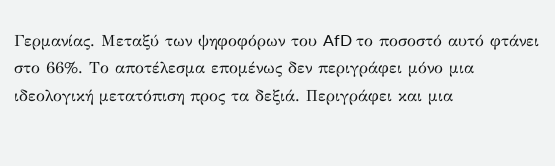Γερμανίας. Μεταξύ των ψηφοφόρων του AfD το ποσοστό αυτό φτάνει στο 66%. Το αποτέλεσμα επομένως δεν περιγράφει μόνο μια ιδεολογική μετατόπιση προς τα δεξιά. Περιγράφει και μια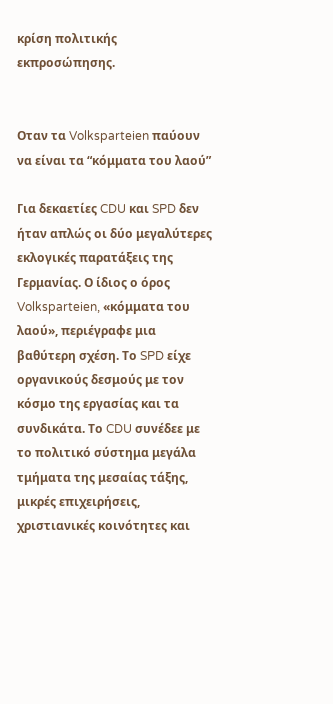κρίση πολιτικής εκπροσώπησης.


Οταν τα Volksparteien παύουν να είναι τα “κόμματα του λαού”

Για δεκαετίες CDU και SPD δεν ήταν απλώς οι δύο μεγαλύτερες εκλογικές παρατάξεις της Γερμανίας. Ο ίδιος ο όρος Volksparteien, «κόμματα του λαού», περιέγραφε μια βαθύτερη σχέση. Το SPD είχε οργανικούς δεσμούς με τον κόσμο της εργασίας και τα συνδικάτα. Το CDU συνέδεε με το πολιτικό σύστημα μεγάλα τμήματα της μεσαίας τάξης, μικρές επιχειρήσεις, χριστιανικές κοινότητες και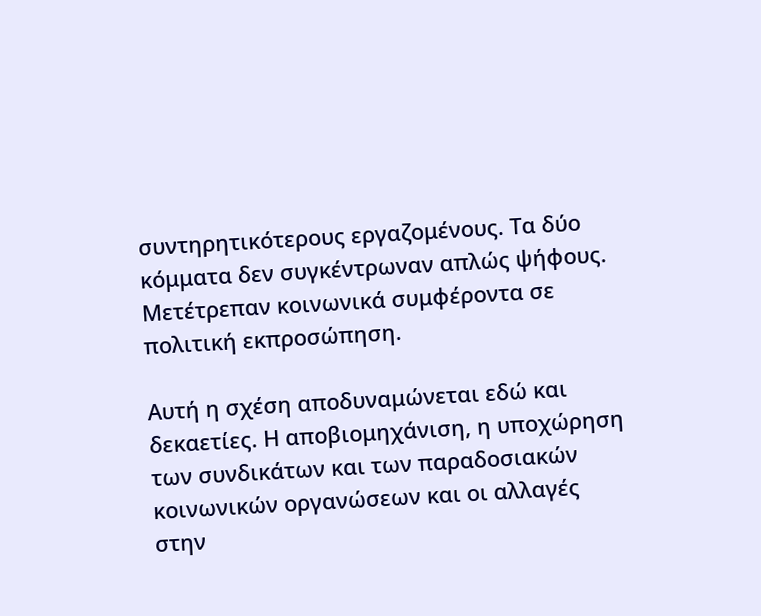συντηρητικότερους εργαζομένους. Τα δύο κόμματα δεν συγκέντρωναν απλώς ψήφους. Μετέτρεπαν κοινωνικά συμφέροντα σε πολιτική εκπροσώπηση.

Αυτή η σχέση αποδυναμώνεται εδώ και δεκαετίες. Η αποβιομηχάνιση, η υποχώρηση των συνδικάτων και των παραδοσιακών κοινωνικών οργανώσεων και οι αλλαγές στην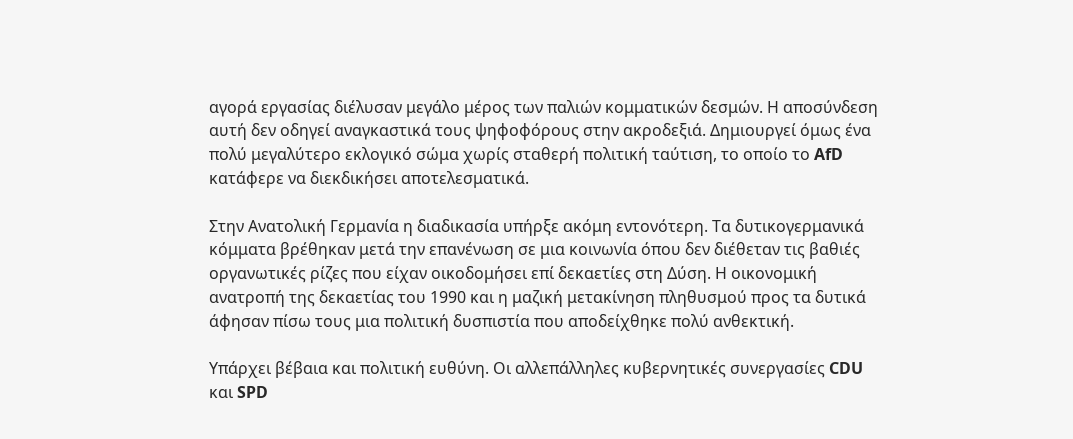αγορά εργασίας διέλυσαν μεγάλο μέρος των παλιών κομματικών δεσμών. Η αποσύνδεση αυτή δεν οδηγεί αναγκαστικά τους ψηφοφόρους στην ακροδεξιά. Δημιουργεί όμως ένα πολύ μεγαλύτερο εκλογικό σώμα χωρίς σταθερή πολιτική ταύτιση, το οποίο το AfD κατάφερε να διεκδικήσει αποτελεσματικά.

Στην Ανατολική Γερμανία η διαδικασία υπήρξε ακόμη εντονότερη. Τα δυτικογερμανικά κόμματα βρέθηκαν μετά την επανένωση σε μια κοινωνία όπου δεν διέθεταν τις βαθιές οργανωτικές ρίζες που είχαν οικοδομήσει επί δεκαετίες στη Δύση. Η οικονομική ανατροπή της δεκαετίας του 1990 και η μαζική μετακίνηση πληθυσμού προς τα δυτικά άφησαν πίσω τους μια πολιτική δυσπιστία που αποδείχθηκε πολύ ανθεκτική.

Υπάρχει βέβαια και πολιτική ευθύνη. Οι αλλεπάλληλες κυβερνητικές συνεργασίες CDU και SPD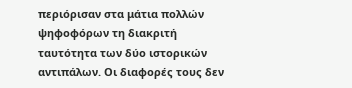περιόρισαν στα μάτια πολλών ψηφοφόρων τη διακριτή ταυτότητα των δύο ιστορικών αντιπάλων. Οι διαφορές τους δεν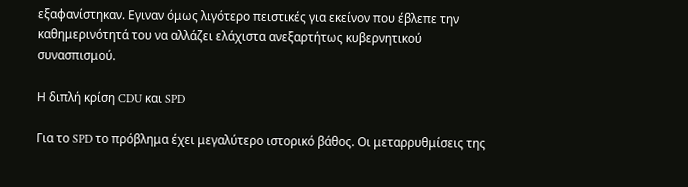εξαφανίστηκαν. Εγιναν όμως λιγότερο πειστικές για εκείνον που έβλεπε την καθημερινότητά του να αλλάζει ελάχιστα ανεξαρτήτως κυβερνητικού συνασπισμού.

Η διπλή κρίση CDU και SPD

Για το SPD το πρόβλημα έχει μεγαλύτερο ιστορικό βάθος. Οι μεταρρυθμίσεις της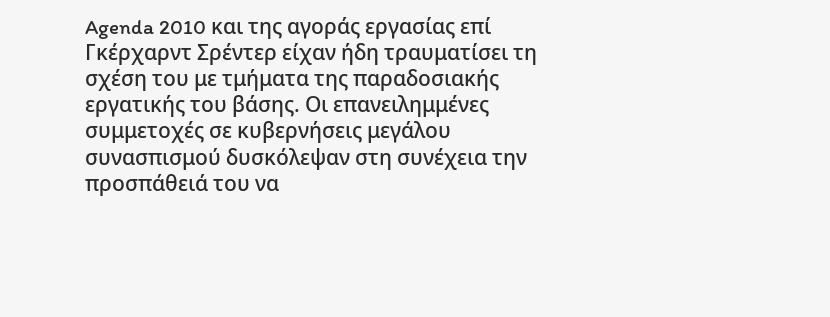Agenda 2010 και της αγοράς εργασίας επί Γκέρχαρντ Σρέντερ είχαν ήδη τραυματίσει τη σχέση του με τμήματα της παραδοσιακής εργατικής του βάσης. Οι επανειλημμένες συμμετοχές σε κυβερνήσεις μεγάλου συνασπισμού δυσκόλεψαν στη συνέχεια την προσπάθειά του να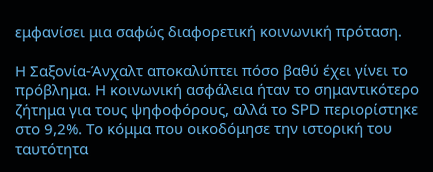εμφανίσει μια σαφώς διαφορετική κοινωνική πρόταση.

Η Σαξονία-Άνχαλτ αποκαλύπτει πόσο βαθύ έχει γίνει το πρόβλημα. Η κοινωνική ασφάλεια ήταν το σημαντικότερο ζήτημα για τους ψηφοφόρους, αλλά το SPD περιορίστηκε στο 9,2%. Το κόμμα που οικοδόμησε την ιστορική του ταυτότητα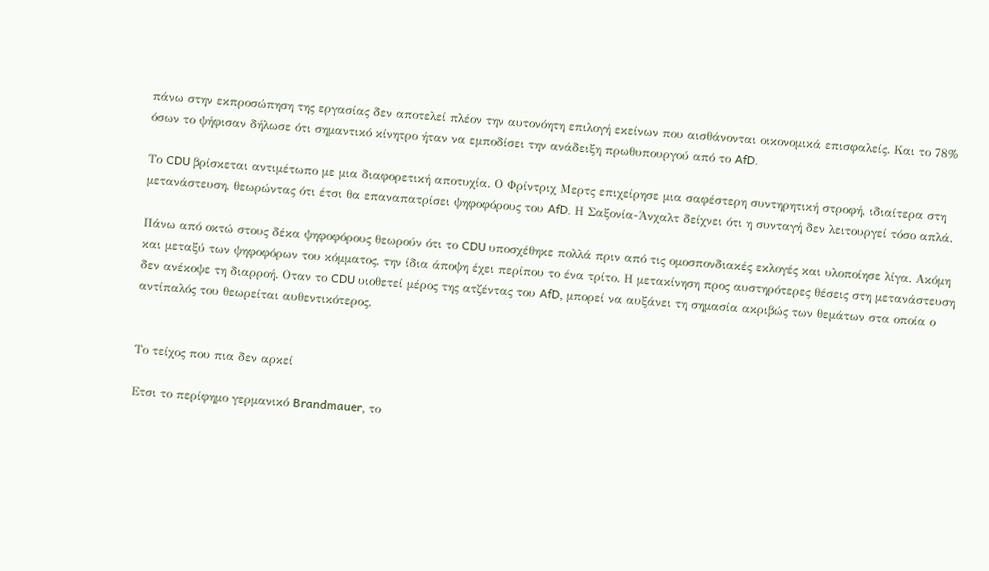πάνω στην εκπροσώπηση της εργασίας δεν αποτελεί πλέον την αυτονόητη επιλογή εκείνων που αισθάνονται οικονομικά επισφαλείς. Και το 78% όσων το ψήφισαν δήλωσε ότι σημαντικό κίνητρο ήταν να εμποδίσει την ανάδειξη πρωθυπουργού από το AfD.

Το CDU βρίσκεται αντιμέτωπο με μια διαφορετική αποτυχία. Ο Φρίντριχ Μερτς επιχείρησε μια σαφέστερη συντηρητική στροφή, ιδιαίτερα στη μετανάστευση, θεωρώντας ότι έτσι θα επαναπατρίσει ψηφοφόρους του AfD. Η Σαξονία-Άνχαλτ δείχνει ότι η συνταγή δεν λειτουργεί τόσο απλά.

Πάνω από οκτώ στους δέκα ψηφοφόρους θεωρούν ότι το CDU υποσχέθηκε πολλά πριν από τις ομοσπονδιακές εκλογές και υλοποίησε λίγα. Ακόμη και μεταξύ των ψηφοφόρων του κόμματος, την ίδια άποψη έχει περίπου το ένα τρίτο. Η μετακίνηση προς αυστηρότερες θέσεις στη μετανάστευση δεν ανέκοψε τη διαρροή. Οταν το CDU υιοθετεί μέρος της ατζέντας του AfD, μπορεί να αυξάνει τη σημασία ακριβώς των θεμάτων στα οποία ο αντίπαλός του θεωρείται αυθεντικότερος.


Το τείχος που πια δεν αρκεί

Ετσι το περίφημο γερμανικό Brandmauer, το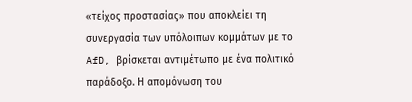«τείχος προστασίας» που αποκλείει τη συνεργασία των υπόλοιπων κομμάτων με το AfD, βρίσκεται αντιμέτωπο με ένα πολιτικό παράδοξο. Η απομόνωση του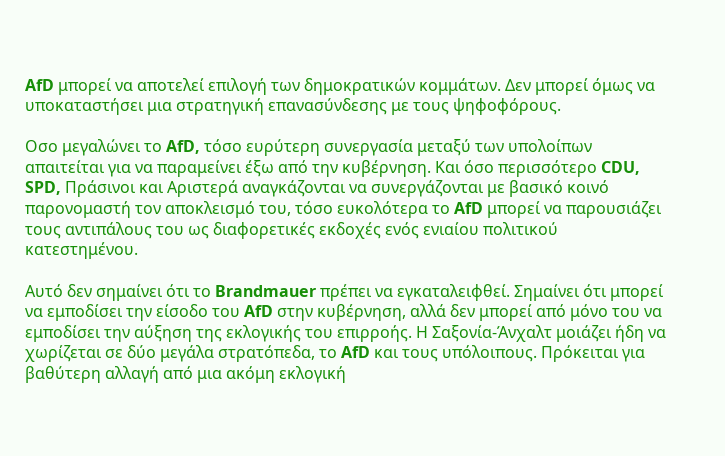AfD μπορεί να αποτελεί επιλογή των δημοκρατικών κομμάτων. Δεν μπορεί όμως να υποκαταστήσει μια στρατηγική επανασύνδεσης με τους ψηφοφόρους.

Οσο μεγαλώνει το AfD, τόσο ευρύτερη συνεργασία μεταξύ των υπολοίπων απαιτείται για να παραμείνει έξω από την κυβέρνηση. Και όσο περισσότερο CDU, SPD, Πράσινοι και Αριστερά αναγκάζονται να συνεργάζονται με βασικό κοινό παρονομαστή τον αποκλεισμό του, τόσο ευκολότερα το AfD μπορεί να παρουσιάζει τους αντιπάλους του ως διαφορετικές εκδοχές ενός ενιαίου πολιτικού κατεστημένου.

Αυτό δεν σημαίνει ότι το Brandmauer πρέπει να εγκαταλειφθεί. Σημαίνει ότι μπορεί να εμποδίσει την είσοδο του AfD στην κυβέρνηση, αλλά δεν μπορεί από μόνο του να εμποδίσει την αύξηση της εκλογικής του επιρροής. Η Σαξονία-Άνχαλτ μοιάζει ήδη να χωρίζεται σε δύο μεγάλα στρατόπεδα, το AfD και τους υπόλοιπους. Πρόκειται για βαθύτερη αλλαγή από μια ακόμη εκλογική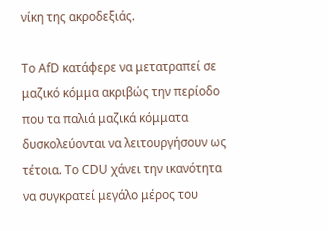νίκη της ακροδεξιάς.

Το AfD κατάφερε να μετατραπεί σε μαζικό κόμμα ακριβώς την περίοδο που τα παλιά μαζικά κόμματα δυσκολεύονται να λειτουργήσουν ως τέτοια. Το CDU χάνει την ικανότητα να συγκρατεί μεγάλο μέρος του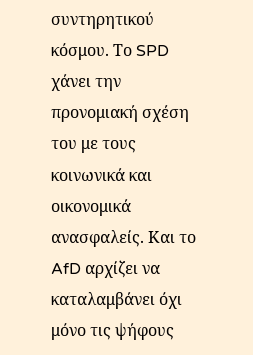συντηρητικού κόσμου. Το SPD χάνει την προνομιακή σχέση του με τους κοινωνικά και οικονομικά ανασφαλείς. Και το AfD αρχίζει να καταλαμβάνει όχι μόνο τις ψήφους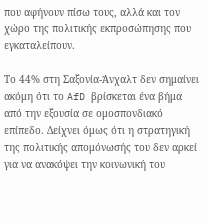που αφήνουν πίσω τους, αλλά και τον χώρο της πολιτικής εκπροσώπησης που εγκαταλείπουν.

Το 44% στη Σαξονία-Άνχαλτ δεν σημαίνει ακόμη ότι το AfD βρίσκεται ένα βήμα από την εξουσία σε ομοσπονδιακό επίπεδο. Δείχνει όμως ότι η στρατηγική της πολιτικής απομόνωσής του δεν αρκεί για να ανακόψει την κοινωνική του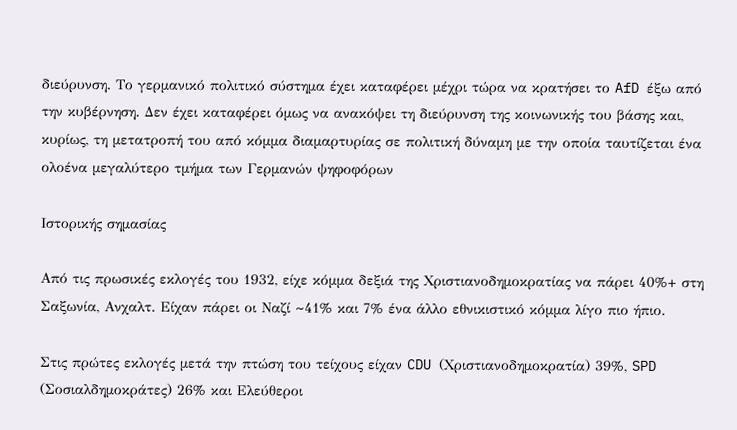διεύρυνση. Το γερμανικό πολιτικό σύστημα έχει καταφέρει μέχρι τώρα να κρατήσει το AfD έξω από την κυβέρνηση. Δεν έχει καταφέρει όμως να ανακόψει τη διεύρυνση της κοινωνικής του βάσης και, κυρίως, τη μετατροπή του από κόμμα διαμαρτυρίας σε πολιτική δύναμη με την οποία ταυτίζεται ένα ολοένα μεγαλύτερο τμήμα των Γερμανών ψηφοφόρων

Ιστορικής σημασίας

Από τις πρωσικές εκλογές του 1932, είχε κόμμα δεξιά της Χριστιανοδημοκρατίας να πάρει 40%+ στη Σαξωνία, Ανχαλτ. Είχαν πάρει οι Ναζί ~41% και 7% ένα άλλο εθνικιστικό κόμμα λίγο πιο ήπιο.

Στις πρώτες εκλογές μετά την πτώση του τείχους είχαν CDU (Χριστιανοδημοκρατία) 39%, SPD (Σοσιαλδημοκράτες) 26% και Ελεύθεροι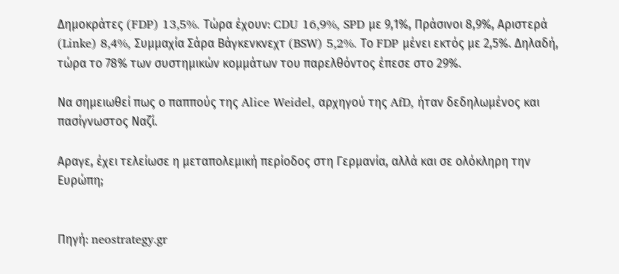Δημοκράτες (FDP) 13,5%. Τώρα έχουν: CDU 16,9%, SPD με 9,1%, Πράσινοι 8,9%, Αριστερά (Linke) 8,4%, Συμμαχία Σάρα Βάγκενκνεχτ (BSW) 5,2%. Το FDP μένει εκτός με 2,5%. Δηλαδή, τώρα το 78% των συστημικών κομμάτων του παρελθόντος έπεσε στο 29%.

Να σημειωθεί πως ο παππούς της Alice Weidel, αρχηγού της AfD, ήταν δεδηλωμένος και πασίγνωστος Ναζί.

Αραγε, έχει τελείωσε η μεταπολεμική περίοδος στη Γερμανία, αλλά και σε ολόκληρη την Ευρώπη;


Πηγή: neostrategy.gr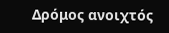Δρόμος ανοιχτός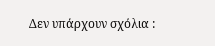Δεν υπάρχουν σχόλια :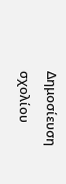Δημοσίευση σχολίου